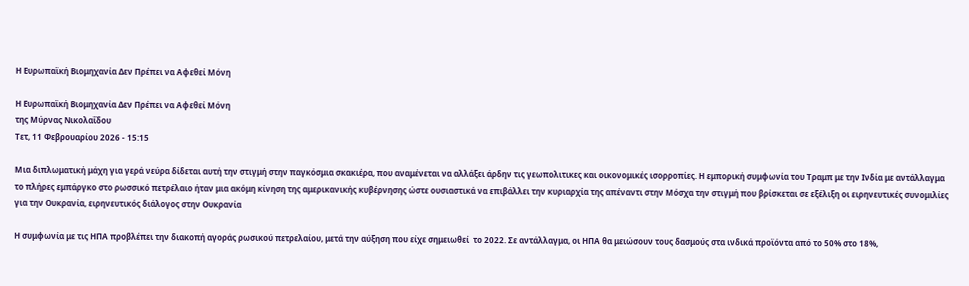Η Ευρωπαϊκή Βιομηχανία Δεν Πρέπει να Αφεθεί Μόνη

Η Ευρωπαϊκή Βιομηχανία Δεν Πρέπει να Αφεθεί Μόνη
της Μύρνας Νικολαΐδου
Τετ, 11 Φεβρουαρίου 2026 - 15:15

Μια διπλωματική μάχη για γερά νεύρα δίδεται αυτή την στιγμή στην παγκόσμια σκακιέρα, που αναμένεται να αλλάξει άρδην τις γεωπολιτικες και οικονομικές ισορροπίες. Η εμπορική συμφωνία του Τραμπ με την Ινδία με αντάλλαγμα το πλήρες εμπάργκο στο ρωσσικό πετρέλαιο ήταν μια ακόμη κίνηση της αμερικανικής κυβέρνησης ώστε ουσιαστικά να επιβάλλει την κυριαρχία της απέναντι στην Μόσχα την στιγμή που βρίσκεται σε εξέλιξη οι ειρηνευτικές συνομιλίες για την Ουκρανία, ειρηνευτικός διάλογος στην Ουκρανία

Η συμφωνία με τις ΗΠΑ προβλέπει την διακοπή αγοράς ρωσικού πετρελαίου, μετά την αύξηση που είχε σημειωθεί  το 2022. Σε αντάλλαγμα, οι ΗΠΑ θα μειώσουν τους δασμούς στα ινδικά προϊόντα από το 50% στο 18%,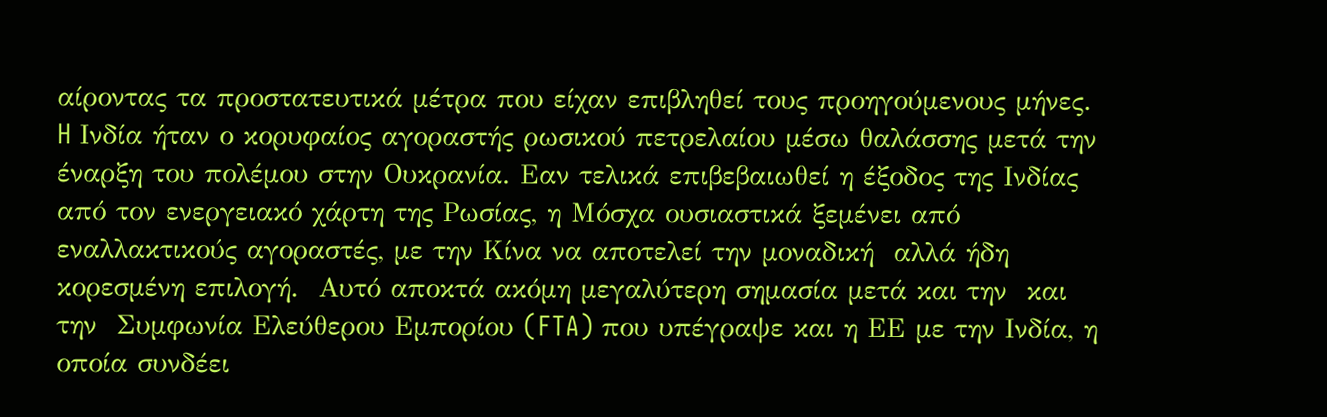αίροντας τα προστατευτικά μέτρα που είχαν επιβληθεί τους προηγούμενους μήνες. H Ινδία ήταν ο κορυφαίος αγοραστής ρωσικού πετρελαίου μέσω θαλάσσης μετά την έναρξη του πολέμου στην Ουκρανία. Εαν τελικά επιβεβαιωθεί η έξοδος της Ινδίας από τον ενεργειακό χάρτη της Ρωσίας, η Μόσχα ουσιαστικά ξεμένει από  εναλλακτικούς αγοραστές, με την Κίνα να αποτελεί την μοναδική  αλλά ήδη κορεσμένη επιλογή.  Αυτό αποκτά ακόμη μεγαλύτερη σημασία μετά και την  και την  Συμφωνία Ελεύθερου Εμπορίου (FTA) που υπέγραψε και η ΕΕ με την Ινδία, η οποία συνδέει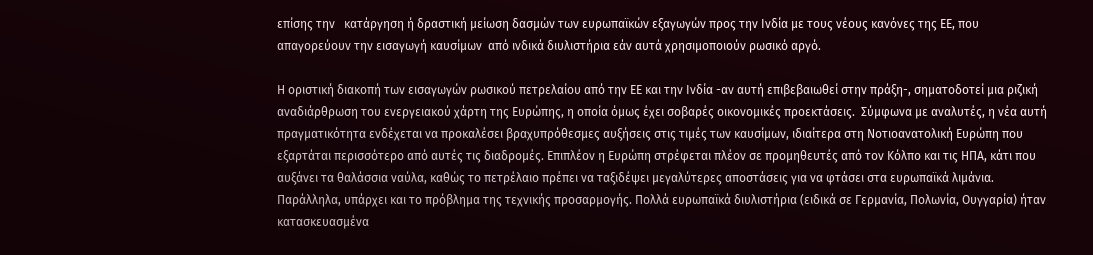επίσης την   κατάργηση ή δραστική μείωση δασμών των ευρωπαϊκών εξαγωγών προς την Ινδία με τους νέους κανόνες της ΕΕ, που  απαγορεύουν την εισαγωγή καυσίμων  από ινδικά διυλιστήρια εάν αυτά χρησιμοποιούν ρωσικό αργό.

Η οριστική διακοπή των εισαγωγών ρωσικού πετρελαίου από την ΕΕ και την Ινδία -αν αυτή επιβεβαιωθεί στην πράξη-, σηματοδοτεί μια ριζική αναδιάρθρωση του ενεργειακού χάρτη της Ευρώπης, η οποία όμως έχει σοβαρές οικονομικές προεκτάσεις.  Σύμφωνα με αναλυτές, η νέα αυτή πραγματικότητα ενδέχεται να προκαλέσει βραχυπρόθεσμες αυξήσεις στις τιμές των καυσίμων, ιδιαίτερα στη Νοτιοανατολική Ευρώπη που εξαρτάται περισσότερο από αυτές τις διαδρομές. Επιπλέον η Ευρώπη στρέφεται πλέον σε προμηθευτές από τον Κόλπο και τις ΗΠΑ, κάτι που αυξάνει τα θαλάσσια ναύλα, καθώς το πετρέλαιο πρέπει να ταξιδέψει μεγαλύτερες αποστάσεις για να φτάσει στα ευρωπαϊκά λιμάνια. Παράλληλα, υπάρχει και το πρόβλημα της τεχνικής προσαρμογής. Πολλά ευρωπαϊκά διυλιστήρια (ειδικά σε Γερμανία, Πολωνία, Ουγγαρία) ήταν κατασκευασμένα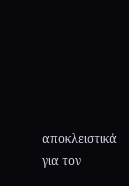αποκλειστικά για τον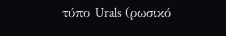τύπο Urals (ρωσικό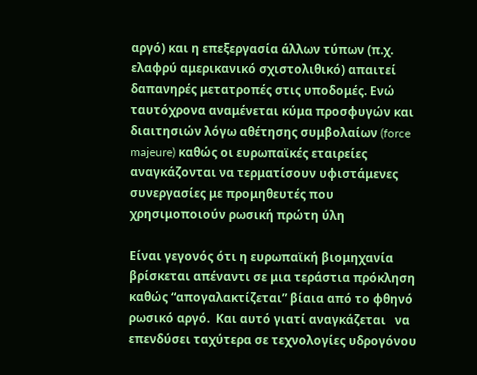αργό) και η επεξεργασία άλλων τύπων (π.χ. ελαφρύ αμερικανικό σχιστολιθικό) απαιτεί δαπανηρές μετατροπές στις υποδομές. Ενώ ταυτόχρονα αναμένεται κύμα προσφυγών και διαιτησιών λόγω αθέτησης συμβολαίων (force majeure) καθώς οι ευρωπαϊκές εταιρείες αναγκάζονται να τερματίσουν υφιστάμενες συνεργασίες με προμηθευτές που χρησιμοποιούν ρωσική πρώτη ύλη

Είναι γεγονός ότι η ευρωπαϊκή βιομηχανία βρίσκεται απέναντι σε μια τεράστια πρόκληση καθώς “απογαλακτίζεται” βίαια από το φθηνό ρωσικό αργό.  Και αυτό γιατί αναγκάζεται   να επενδύσει ταχύτερα σε τεχνολογίες υδρογόνου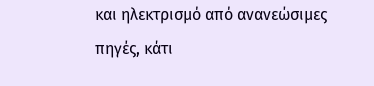και ηλεκτρισμό από ανανεώσιμες πηγές, κάτι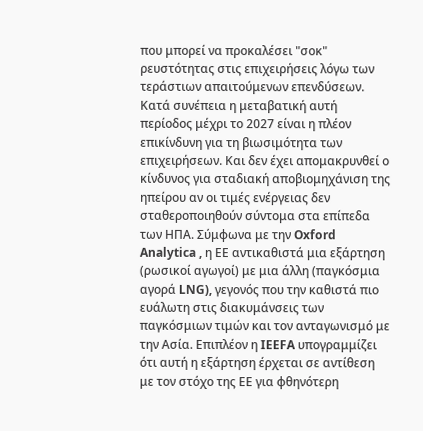που μπορεί να προκαλέσει "σοκ" ρευστότητας στις επιχειρήσεις λόγω των τεράστιων απαιτούμενων επενδύσεων. Κατά συνέπεια η μεταβατική αυτή περίοδος μέχρι το 2027 είναι η πλέον επικίνδυνη για τη βιωσιμότητα των επιχειρήσεων. Και δεν έχει απομακρυνθεί ο κίνδυνος για σταδιακή αποβιομηχάνιση της ηπείρου αν οι τιμές ενέργειας δεν σταθεροποιηθούν σύντομα στα επίπεδα των ΗΠΑ. Σύμφωνα με την Oxford Analytica , η ΕΕ αντικαθιστά μια εξάρτηση (ρωσικοί αγωγοί) με μια άλλη (παγκόσμια αγορά LNG), γεγονός που την καθιστά πιο ευάλωτη στις διακυμάνσεις των παγκόσμιων τιμών και τον ανταγωνισμό με την Ασία. Επιπλέον η IEEFA υπογραμμίζει ότι αυτή η εξάρτηση έρχεται σε αντίθεση με τον στόχο της ΕΕ για φθηνότερη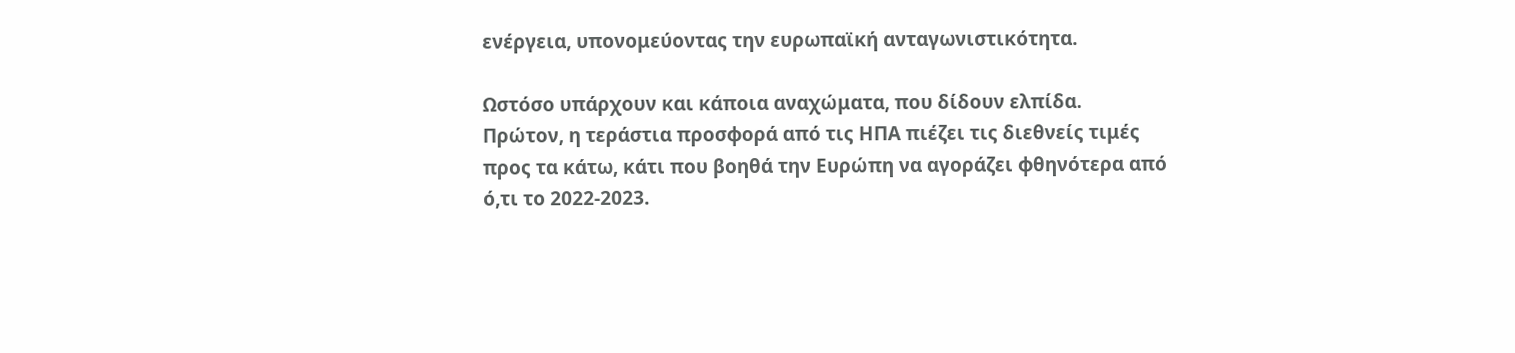ενέργεια, υπονομεύοντας την ευρωπαϊκή ανταγωνιστικότητα.

Ωστόσο υπάρχουν και κάποια αναχώματα, που δίδουν ελπίδα.   Πρώτον, η τεράστια προσφορά από τις ΗΠΑ πιέζει τις διεθνείς τιμές προς τα κάτω, κάτι που βοηθά την Ευρώπη να αγοράζει φθηνότερα από ό,τι το 2022-2023.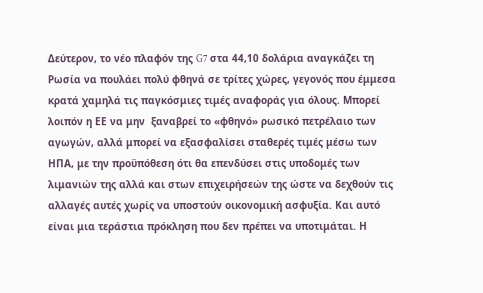Δεύτερον, το νέο πλαφόν της G7 στα 44,10 δολάρια αναγκάζει τη Ρωσία να πουλάει πολύ φθηνά σε τρίτες χώρες, γεγονός που έμμεσα κρατά χαμηλά τις παγκόσμιες τιμές αναφοράς για όλους. Μπορεί λοιπόν η ΕΕ να μην  ξαναβρεί το «φθηνό» ρωσικό πετρέλαιο των αγωγών, αλλά μπορεί να εξασφαλίσει σταθερές τιμές μέσω των ΗΠΑ, με την προϋπόθεση ότι θα επενδύσει στις υποδομές των λιμανιών της αλλά και στων επιχειρήσεών της ώστε να δεχθούν τις αλλαγές αυτές χωρίς να υποστούν οικονομική ασφυξία. Και αυτό είναι μια τεράστια πρόκληση που δεν πρέπει να υποτιμάται. Η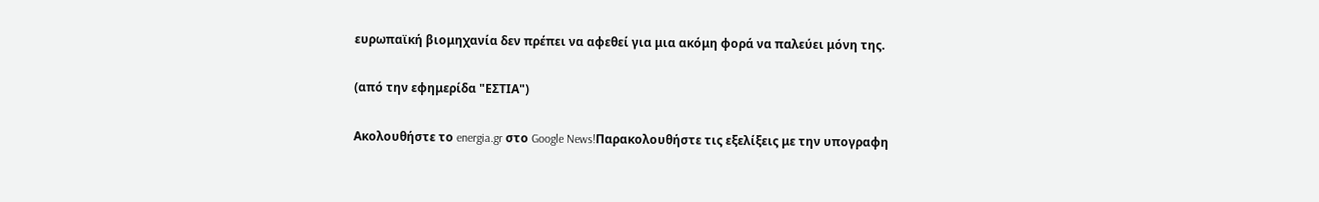ευρωπαϊκή βιομηχανία δεν πρέπει να αφεθεί για μια ακόμη φορά να παλεύει μόνη της.

(από την εφημερίδα "ΕΣΤΙΑ")

Ακολουθήστε το energia.gr στο Google News!Παρακολουθήστε τις εξελίξεις με την υπογραφη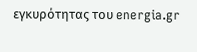εγκυρότητας του energia.gr